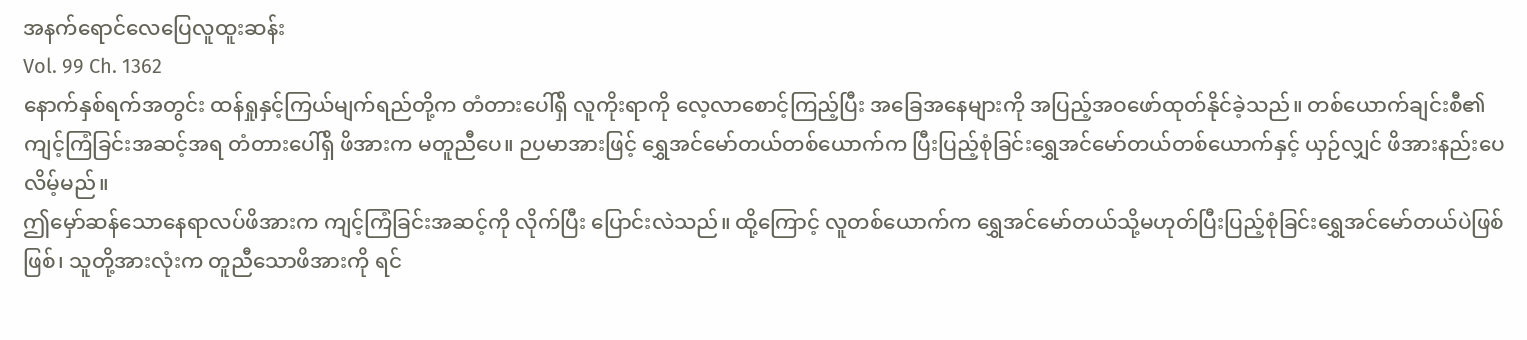အနက်ရောင်လေပြေလူထူးဆန်း
Vol. 99 Ch. 1362
နောက်နှစ်ရက်အတွင်း ထန်ရှုနှင့်ကြယ်မျက်ရည်တို့က တံတားပေါ်ရှိ လူကိုးရာကို လေ့လာစောင့်ကြည့်ပြီး အခြေအနေများကို အပြည့်အဝဖော်ထုတ်နိုင်ခဲ့သည်။ တစ်ယောက်ချင်းစီ၏ကျင့်ကြံခြင်းအဆင့်အရ တံတားပေါ်ရှိ ဖိအားက မတူညီပေ။ ဉပမာအားဖြင့် ရွှေအင်မော်တယ်တစ်ယောက်က ပြီးပြည့်စုံခြင်းရွှေအင်မော်တယ်တစ်ယောက်နှင့် ယှဉ်လျှင် ဖိအားနည်းပေလိမ့်မည်။
ဤမှော်ဆန်သောနေရာလပ်ဖိအားက ကျင့်ကြံခြင်းအဆင့်ကို လိုက်ပြီး ပြောင်းလဲသည်။ ထို့ကြောင့် လူတစ်ယောက်က ရွှေအင်မော်တယ်သို့မဟုတ်ပြီးပြည့်စုံခြင်းရွှေအင်မော်တယ်ပဲဖြစ်ဖြစ်၊ သူတို့အားလုံးက တူညီသောဖိအားကို ရင်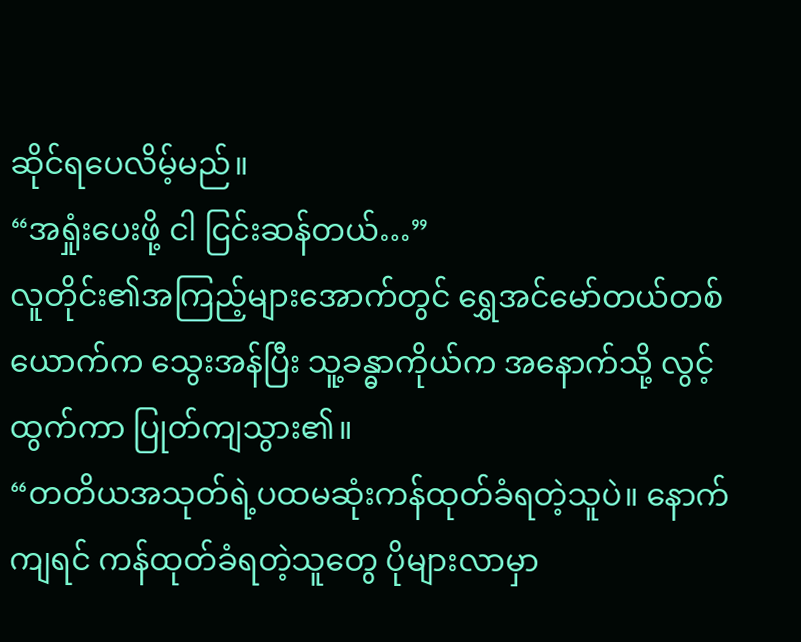ဆိုင်ရပေလိမ့်မည်။
“အရှုံးပေးဖို့ ငါ ငြင်းဆန်တယ်…”
လူတိုင်း၏အကြည့်များအောက်တွင် ရွှေအင်မော်တယ်တစ်ယောက်က သွေးအန်ပြီး သူ့ခန္ဓာကိုယ်က အနောက်သို့ လွင့်ထွက်ကာ ပြုတ်ကျသွား၏။
“တတိယအသုတ်ရဲ့ပထမဆုံးကန်ထုတ်ခံရတဲ့သူပဲ။ နောက်ကျရင် ကန်ထုတ်ခံရတဲ့သူတွေ ပိုများလာမှာ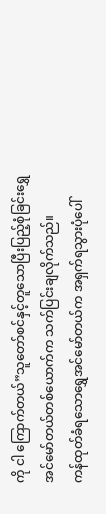ကို ငါ ကြောက်တယ်”သူတော်စင်နှင့်တူသောပြီးပြည့်စုံခြင်းရွှေအင်မော်တယ်တစ်ယောက်က သက်ပြင်းချလိုက်သည်။
ကန်ထုတ်ခံရသောရွှေအင်မော်တယ်က အရှက်ရသွားပုံပေါ်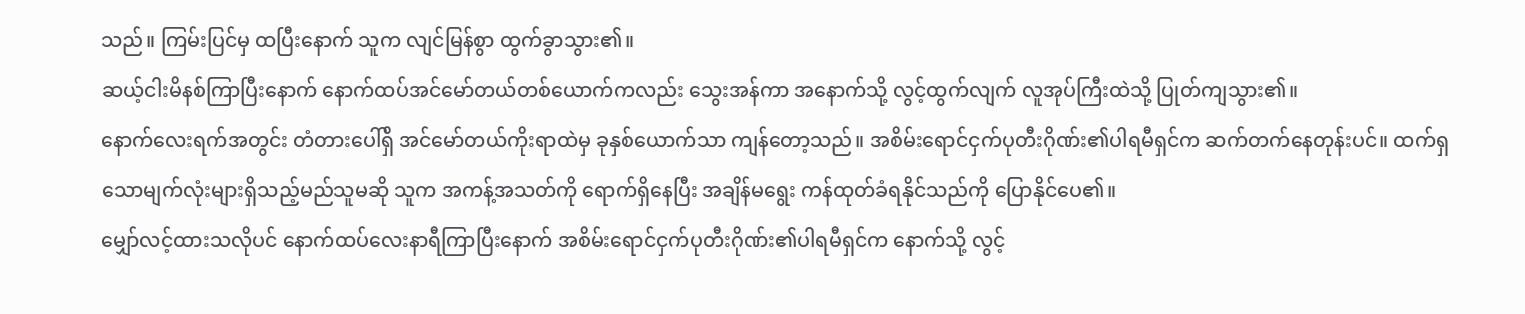သည်။ ကြမ်းပြင်မှ ထပြီးနောက် သူက လျင်မြန်စွာ ထွက်ခွာသွား၏။
ဆယ့်ငါးမိနစ်ကြာပြီးနောက် နောက်ထပ်အင်မော်တယ်တစ်ယောက်ကလည်း သွေးအန်ကာ အနောက်သို့ လွင့်ထွက်လျက် လူအုပ်ကြီးထဲသို့ ပြုတ်ကျသွား၏။
နောက်လေးရက်အတွင်း တံတားပေါ်ရှိ အင်မော်တယ်ကိုးရာထဲမှ ခုနှစ်ယောက်သာ ကျန်တော့သည်။ အစိမ်းရောင်ငှက်ပုတီးဂိုဏ်း၏ပါရမီရှင်က ဆက်တက်နေတုန်းပင်။ ထက်ရှသောမျက်လုံးများရှိသည့်မည်သူမဆို သူက အကန့်အသတ်ကို ရောက်ရှိနေပြီး အချိန်မရွေး ကန်ထုတ်ခံရနိုင်သည်ကို ပြောနိုင်ပေ၏။
မျှော်လင့်ထားသလိုပင် နောက်ထပ်လေးနာရီကြာပြီးနောက် အစိမ်းရောင်ငှက်ပုတီးဂိုဏ်း၏ပါရမီရှင်က နောက်သို့ လွင့်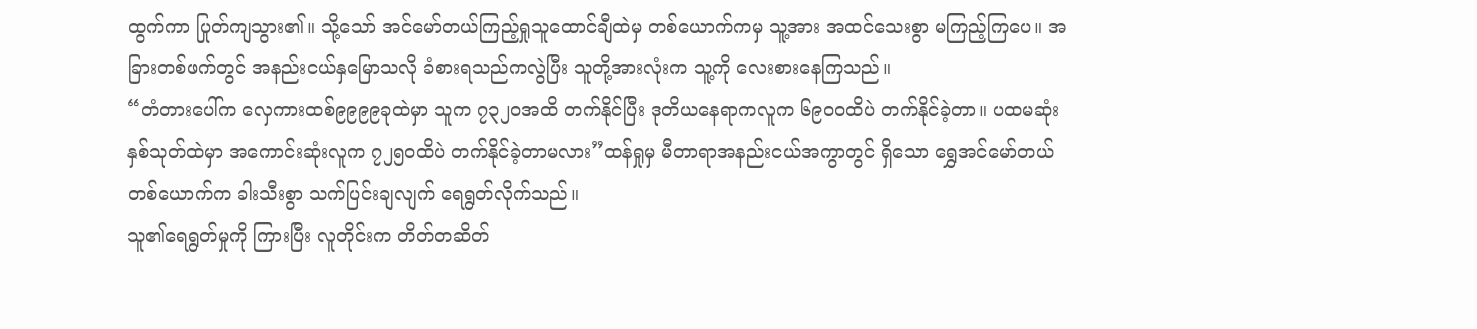ထွက်ကာ ပြုတ်ကျသွား၏။ သို့သော် အင်မော်တယ်ကြည့်ရှုသူထောင်ချီထဲမှ တစ်ယောက်ကမှ သူ့အား အထင်သေးစွာ မကြည့်ကြပေ။ အခြားတစ်ဖက်တွင် အနည်းငယ်နှမြောသလို ခံစားရသည်ကလွဲပြီး သူတို့အားလုံးက သူ့ကို လေးစားနေကြသည်။
“တံတားပေါ်က လှေကားထစ်၉၉၉၉ခုထဲမှာ သူက ၇၃၂၀အထိ တက်နိုင်ပြီး ဒုတိယနေရာကလူက ၆၉၀၀ထိပဲ တက်နိုင်ခဲ့တာ။ ပထမဆုံးနှစ်သုတ်ထဲမှာ အကောင်းဆုံးလူက ၇၂၅၀ထိပဲ တက်နိုင်ခဲ့တာမလား”ထန်ရှုမှ မီတာရာအနည်းငယ်အကွာတွင် ရှိသော ရွှေအင်မော်တယ်တစ်ယောက်က ခါးသီးစွာ သက်ပြင်းချလျက် ရေရွတ်လိုက်သည်။
သူ၏ရေရွတ်မှုကို ကြားပြီး လူတိုင်းက တိတ်တဆိတ်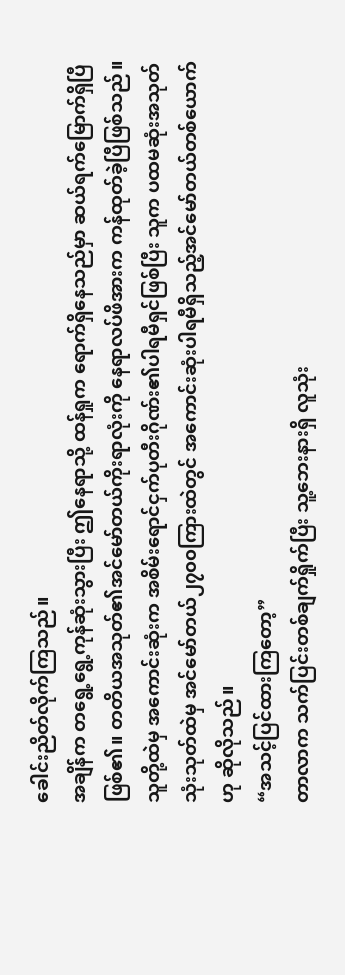ခေါင်းညိတ်လိုက်ကြသည်။
အချိန်က တရွေ့ရွေ့ကုန်ဆုံးသွားပြီး ဤနေရာသို့ ထန်ရှုက ရောက်ရှိနေသည်မှာ ဆယ်ရက်မြောက်ရှိပြီဖြစ်၏။ တတိယအသုတ်၏အင်မော်တယ်ကိုးရာလုံးကို နေရာလပ်ဖိအားက ကန်ထုတ်ခဲ့ပြီဖြစ်သည်။ သူတို့ထဲမှ အကောင်းဆုံးက အစိမ်းရောင်ငှက်ပုတီးဂိုဏ်း၏ပါရမီရှင်ဖြစ်ပြီး သူက ပထမဆုံးအသုတ်သုံးသုတ်ထဲမှ အင်မော်တယ်၂၇၀၀ကြားထဲတွင် အကောင်းဆုံးပါရမီရှိသည့်အင်မော်တယ်တစ်ယောက်ဟု ဆိုလိုသည်။
“အသင့်ပြင်ထားကြတော့”
တာလာက သက်ပြင်းတစ်ချက်ရှိုက်ပြီး သူ့ဘေးနားရှိ လူသုံး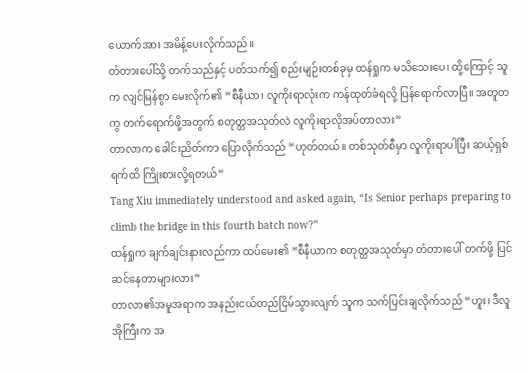ယောက်အား အမိန့်ပေးလိုက်သည်။
တံတားပေါ်သို့ တက်သည်နှင့် ပတ်သက်၍ စည်းမျဉ်းတစ်ခုမှ ထန်ရှုက မသိသေးပေ၊ ထို့ကြောင့် သူက လျင်မြန်စွာ မေးလိုက်၏ “စီနီယာ၊ လူကိုးရာလုံးက ကန်ထုတ်ခံရလို့ ပြန်ရောက်လာပြီ။ အတူတကွ တက်ရောက်ဖို့အတွက် စတုတ္တအသုတ်လဲ လူကိုးရာလိုအပ်တာလား”
တာလာက ခေါင်းညိတ်ကာ ပြောလိုက်သည် “ဟုတ်တယ်။ တစ်သုတ်စီမှာ လူကိုးရာပါပြီး ဆယ့်ရှစ်ရက်ထိ ကြိုးစားလို့ရတယ်”
Tang Xiu immediately understood and asked again, “Is Senior perhaps preparing to climb the bridge in this fourth batch now?”
ထန်ရှုက ချက်ချင်းနားလည်ကာ ထပ်မေး၏ “စီနီယာက စတုတ္ထအသုတ်မှာ တံတားပေါ် တက်ဖို့ ပြင်ဆင်နေတာများလား”
တာလာ၏အမူအရာက အနည်းငယ်တည်ငြိမ်သွားလျက် သူက သက်ပြင်းချလိုက်သည် “ဟူး၊ ဒီလူအိုကြီးက အ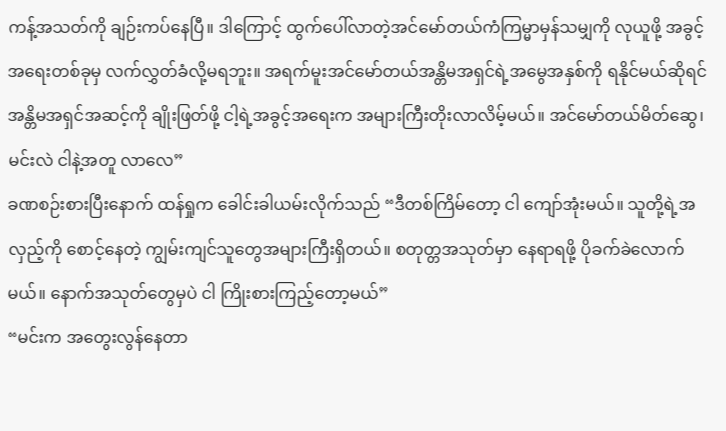ကန့်အသတ်ကို ချဉ်းကပ်နေပြီ။ ဒါကြောင့် ထွက်ပေါ်လာတဲ့အင်မော်တယ်ကံကြမ္မာမှန်သမျှကို လုယူဖို့ အခွင့်အရေးတစ်ခုမှ လက်လွှတ်ခံလို့မရဘူး။ အရက်မူးအင်မော်တယ်အန္တိမအရှင်ရဲ့အမွေအနှစ်ကို ရနိုင်မယ်ဆိုရင် အန္တိမအရှင်အဆင့်ကို ချိုးဖြတ်ဖို့ ငါ့ရဲ့အခွင့်အရေးက အများကြီးတိုးလာလိမ့်မယ်။ အင်မော်တယ်မိတ်ဆွေ၊ မင်းလဲ ငါနဲ့အတူ လာလေ”
ခဏစဉ်းစားပြီးနောက် ထန်ရှုက ခေါင်းခါယမ်းလိုက်သည် “ဒီတစ်ကြိမ်တော့ ငါ ကျော်အုံးမယ်။ သူတို့ရဲ့အလှည့်ကို စောင့်နေတဲ့ ကျွမ်းကျင်သူတွေအများကြီးရှိတယ်။ စတုတ္တအသုတ်မှာ နေရာရဖို့ ပိုခက်ခဲလောက်မယ်။ နောက်အသုတ်တွေမှပဲ ငါ ကြိုးစားကြည့်တော့မယ်”
“မင်းက အတွေးလွန်နေတာ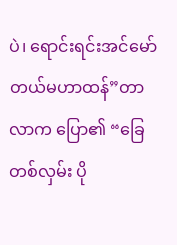ပဲ၊ ရောင်းရင်းအင်မော်တယ်မဟာထန်”တာလာက ပြော၏ “ခြေတစ်လှမ်း ပို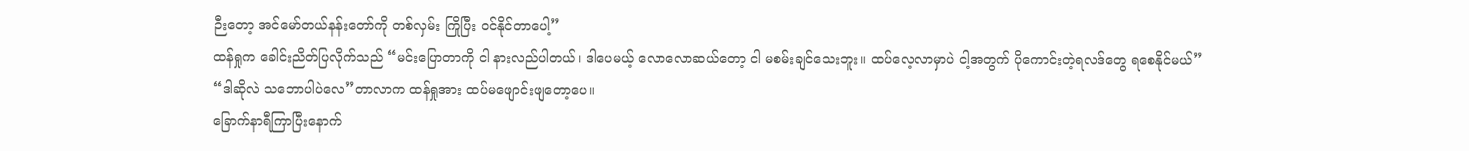ဉီးတော့ အင်မော်တယ်နန်းတော်ကို တစ်လှမ်း ကြိုပြီး ဝင်နိုင်တာပေါ့”
ထန်ရှုက ခေါင်းညိတ်ပြလိုက်သည် “မင်းပြောတာကို ငါ နားလည်ပါတယ်၊ ဒါပေမယ့် လောလောဆယ်တော့ ငါ မစမ်းချင်သေးဘူး။ ထပ်လေ့လာမှာပဲ ငါ့အတွက် ပိုကောင်းတဲ့ရလဒ်တွေ ရစေနိုင်မယ်”
“ဒါဆိုလဲ သဘောပါပဲလေ”တာလာက ထန်ရှုအား ထပ်မဖျောင်းဖျတော့ပေ။
ခြောက်နာရီကြာပြီးနောက်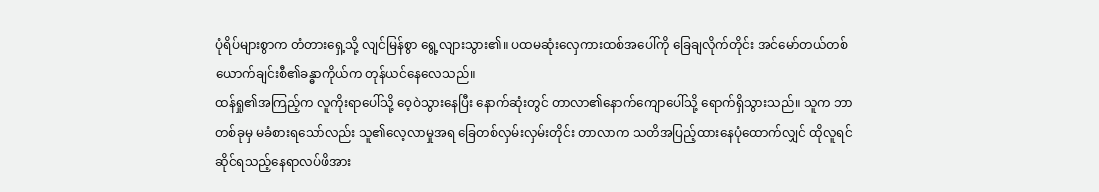ပုံရိပ်များစွာက တံတားရှေ့သို့ လျင်မြန်စွာ ရွေ့လျားသွား၏။ ပထမဆုံးလှေကားထစ်အပေါ်ကို ခြေချလိုက်တိုင်း အင်မော်တယ်တစ်ယောက်ချင်းစီ၏ခန္ဓာကိုယ်က တုန်ယင်နေလေသည်။
ထန်ရှု၏အကြည့်က လူကိုးရာပေါ်သို့ ဝေ့ဝဲသွားနေပြီး နောက်ဆုံးတွင် တာလာ၏နောက်ကျောပေါ်သို့ ရောက်ရှိသွားသည်။ သူက ဘာတစ်ခုမှ မခံစားရသော်လည်း သူ၏လေ့လာမှုအရ ခြေတစ်လှမ်းလှမ်းတိုင်း တာလာက သတိအပြည့်ထားနေပုံထောက်လျှင် ထိုလူရင်ဆိုင်ရသည့်နေရာလပ်ဖိအား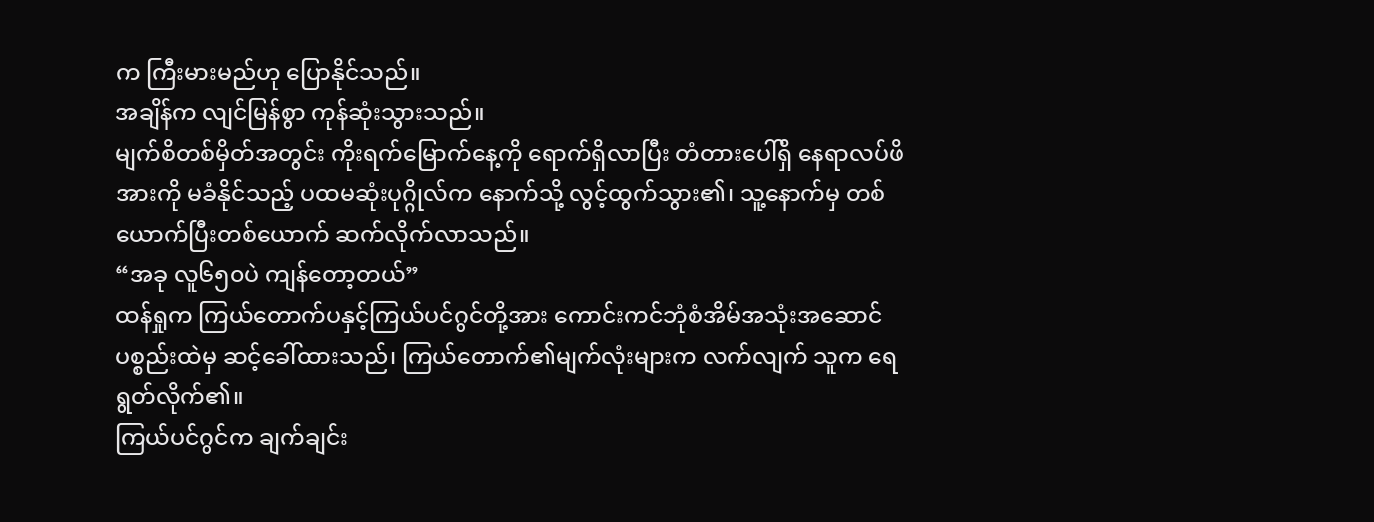က ကြီးမားမည်ဟု ပြောနိုင်သည်။
အချိန်က လျင်မြန်စွာ ကုန်ဆုံးသွားသည်။
မျက်စိတစ်မှိတ်အတွင်း ကိုးရက်မြောက်နေ့ကို ရောက်ရှိလာပြီး တံတားပေါ်ရှိ နေရာလပ်ဖိအားကို မခံနိုင်သည့် ပထမဆုံးပုဂ္ဂိုလ်က နောက်သို့ လွင့်ထွက်သွား၏၊ သူ့နောက်မှ တစ်ယောက်ပြီးတစ်ယောက် ဆက်လိုက်လာသည်။
“အခု လူ၆၅၀ပဲ ကျန်တော့တယ်”
ထန်ရှုက ကြယ်တောက်ပနှင့်ကြယ်ပင်ဂွင်တို့အား ကောင်းကင်ဘုံစံအိမ်အသုံးအဆောင်ပစ္စည်းထဲမှ ဆင့်ခေါ်ထားသည်၊ ကြယ်တောက်၏မျက်လုံးများက လက်လျက် သူက ရေရွတ်လိုက်၏။
ကြယ်ပင်ဂွင်က ချက်ချင်း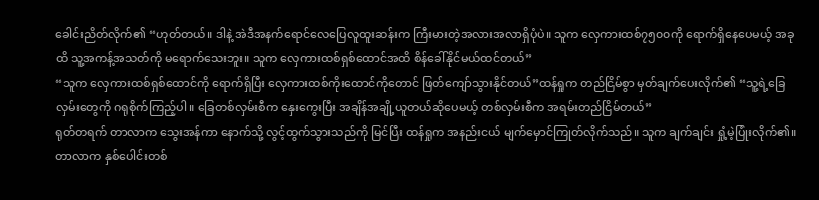ခေါင်းညိတ်လိုက်၏ “ဟုတ်တယ်။ ဒါနဲ့ အဲဒီအနက်ရောင်လေပြေလူထူးဆန်းက ကြီးမားတဲ့အလားအလာရှိပုံပဲ။ သူက လှေကားထစ်၇၅၀၀ကို ရောက်ရှိနေပေမယ့် အခုထိ သူ့အကန့်အသတ်ကို မရောက်သေးဘူး။ သူက လှေကားထစ်ရှစ်ထောင်အထိ စိန်ခေါ်နိုင်မယ်ထင်တယ်”
“သူက လှေကားထစ်ရှစ်ထောင်ကို ရောက်ရှိပြီး လှေကားထစ်ကိုးထောင်ကိုတောင် ဖြတ်ကျော်သွားနိုင်တယ်”ထန်ရှုက တည်ငြိမ်စွာ မှတ်ချက်ပေးလိုက်၏ “သူ့ရဲ့ခြေလှမ်းတွေကို ဂရုစိုက်ကြည့်ပါ။ ခြေတစ်လှမ်းစီက နှေးကွေးပြီး အချိန်အချို့ယူတယ်ဆိုပေမယ့် တစ်လှမ်းစီက အရမ်းတည်ငြိမ်တယ်”
ရုတ်တရက် တာလာက သွေးအန်ကာ နောက်သို့ လွင့်ထွက်သွားသည်ကို မြင်ပြီး ထန်ရှုက အနည်းငယ် မျက်မှောင်ကြုတ်လိုက်သည်။ သူက ချက်ချင်း ရှုံ့မဲ့ပြုံးလိုက်၏။ တာလာက နှစ်ပေါင်းတစ်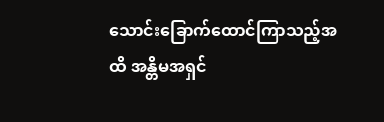သောင်းခြောက်ထောင်ကြာသည့်အထိ အန္တိမအရှင်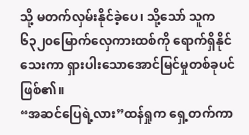သို့ မတက်လှမ်းနိုင်ခဲ့ပေ၊ သို့သော် သူက ၆၃၂၀မြောက်လှေကားထစ်ကို ရောက်ရှိနိုင်သေးကာ ရှားပါးသောအောင်မြင်မှုတစ်ခုပင်ဖြစ်၏။
“အဆင်ပြေရဲ့လား”ထန်ရှုက ရှေ့တက်ကာ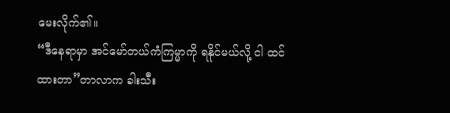မေးလိုက်၏။
“ဒီနေရာမှာ အင်မော်တယ်ကံကြမ္မာကို ရနိုင်မယ်လို့ ငါ ထင်ထားတာ”တာလာက ခါးသီး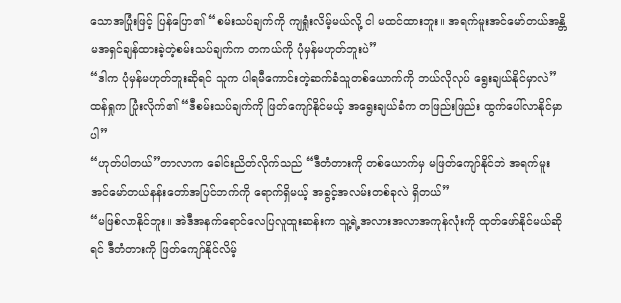သောအပြုံးဖြင့် ပြန်ပြော၏ “စမ်းသပ်ချက်ကို ကျရှုံးလိမ့်မယ်လို့ ငါ မထင်ထားဘူး။ အရက်မူးအင်မော်တယ်အန္တိမအရှင်ချန်ထားခဲ့တဲ့စမ်းသပ်ချက်က တကယ်ကို ပုံမှန်မဟုတ်ဘူးပဲ”
“ဒါက ပုံမှန်မဟုတ်ဘူးဆိုရင် သူက ပါရမီကောင်းတဲ့ဆက်ခံသူတစ်ယောက်ကို ဘယ်လိုလုပ် ရွေးချယ်နိုင်မှာလဲ”ထန်ရှုက ပြုံးလိုက်၏ “ဒီစမ်းသပ်ချက်ကို ဖြတ်ကျော်နိုင်မယ့် အရွေးချယ်ခံက တဖြည်းဖြည်း ထွက်ပေါ်လာနိုင်မှာပါ”
“ဟုတ်ပါတယ်”တာလာက ခေါင်းညိတ်လိုက်သည် “ဒီတံတားကို တစ်ယောက်မှ မဖြတ်ကျော်နိုင်ဘဲ အရက်မူးအင်မော်တယ်နန်းတော်အပြင်ဘက်ကို ရောက်ရှိမယ့် အခွင့်အလမ်းတစ်ခုလဲ ရှိတယ်”
“မဖြစ်လာနိုင်ဘူး။ အဲဒီအနက်ရောင်လေပြလူထူးဆန်းက သူ့ရဲ့အလားအလာအကုန်လုံးကို ထုတ်ဖော်နိုင်မယ်ဆိုရင် ဒီတံတားကို ဖြတ်ကျော်နိုင်လိမ့်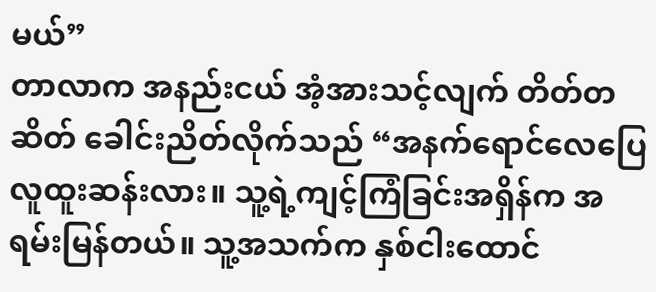မယ်”
တာလာက အနည်းငယ် အံ့အားသင့်လျက် တိတ်တဆိတ် ခေါင်းညိတ်လိုက်သည် “အနက်ရောင်လေပြေလူထူးဆန်းလား။ သူ့ရဲ့ကျင့်ကြံခြင်းအရှိန်က အရမ်းမြန်တယ်။ သူ့အသက်က နှစ်ငါးထောင်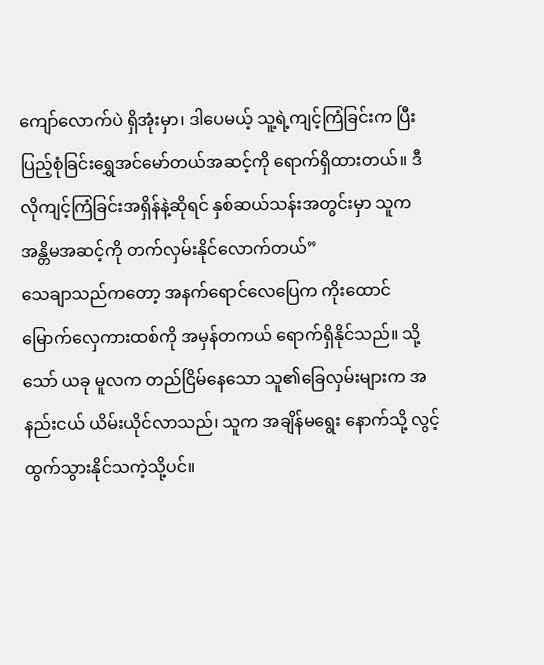ကျော်လောက်ပဲ ရှိအုံးမှာ၊ ဒါပေမယ့် သူ့ရဲ့ကျင့်ကြံခြင်းက ပြီးပြည့်စုံခြင်းရွှေအင်မော်တယ်အဆင့်ကို ရောက်ရှိထားတယ်။ ဒီလိုကျင့်ကြံခြင်းအရှိန်နဲ့ဆိုရင် နှစ်ဆယ်သန်းအတွင်းမှာ သူက အန္တိမအဆင့်ကို တက်လှမ်းနိုင်လောက်တယ်”
သေချာသည်ကတော့ အနက်ရောင်လေပြေက ကိုးထောင်မြောက်လှေကားထစ်ကို အမှန်တကယ် ရောက်ရှိနိုင်သည်။ သို့သော် ယခု မူလက တည်ငြိမ်နေသော သူ၏ခြေလှမ်းများက အနည်းငယ် ယိမ်းယိုင်လာသည်၊ သူက အချိန်မရွေး နောက်သို့ လွင့်ထွက်သွားနိုင်သကဲ့သို့ပင်။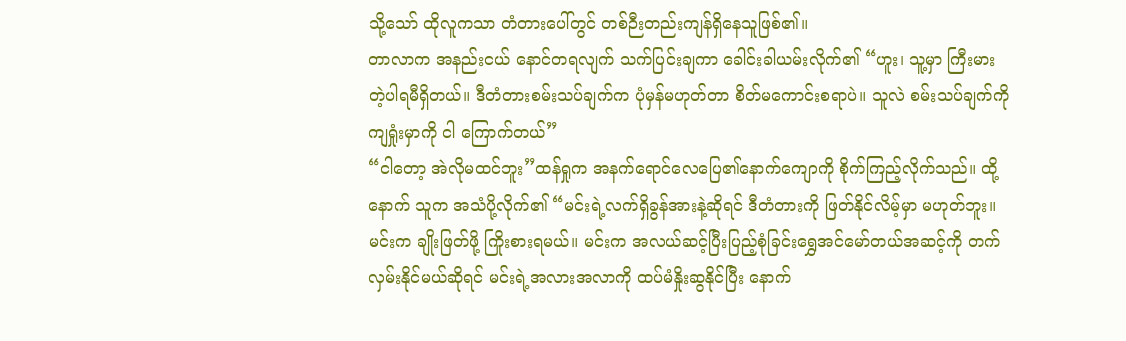သို့သော် ထိုလူကသာ တံတားပေါ်တွင် တစ်ဉီးတည်းကျန်ရှိနေသူဖြစ်၏။
တာလာက အနည်းငယ် နောင်တရလျက် သက်ပြင်းချကာ ခေါင်းခါယမ်းလိုက်၏ “ဟူး၊ သူ့မှာ ကြီးမားတဲ့ပါရမီရှိတယ်။ ဒီတံတားစမ်းသပ်ချက်က ပုံမှန်မဟုတ်တာ စိတ်မကောင်းစရာပဲ။ သူလဲ စမ်းသပ်ချက်ကို ကျရှုံးမှာကို ငါ ကြောက်တယ်”
“ငါတော့ အဲလိုမထင်ဘူး”ထန်ရှုက အနက်ရောင်လေပြေ၏နောက်ကျောကို စိုက်ကြည့်လိုက်သည်။ ထို့နောက် သူက အသံပို့လိုက်၏ “မင်းရဲ့လက်ရှိခွန်အားနဲ့ဆိုရင် ဒီတံတားကို ဖြတ်နိုင်လိမ့်မှာ မဟုတ်ဘူး။ မင်းက ချိုးဖြတ်ဖို့ ကြိုးစားရမယ်။ မင်းက အလယ်ဆင့်ပြီးပြည့်စုံခြင်းရွှေအင်မော်တယ်အဆင့်ကို တက်လှမ်းနိုင်မယ်ဆိုရင် မင်းရဲ့အလားအလာကို ထပ်မံနှိုးဆွနိုင်ပြီး နောက်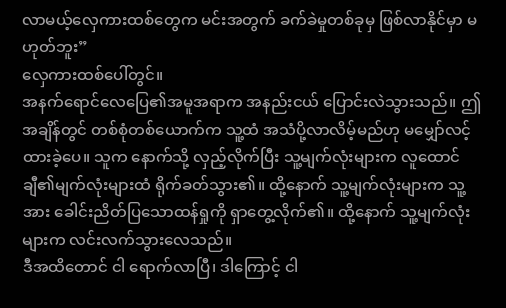လာမယ့်လှေကားထစ်တွေက မင်းအတွက် ခက်ခဲမှုတစ်ခုမှ ဖြစ်လာနိုင်မှာ မဟုတ်ဘူး”
လှေကားထစ်ပေါ်တွင်။
အနက်ရောင်လေပြေ၏အမူအရာက အနည်းငယ် ပြောင်းလဲသွားသည်။ ဤအချိန်တွင် တစ်စုံတစ်ယောက်က သူ့ထံ အသံပို့လာလိမ့်မည်ဟု မမျှော်လင့်ထားခဲ့ပေ။ သူက နောက်သို့ လှည့်လိုက်ပြီး သူ့မျက်လုံးများက လူထောင်ချီ၏မျက်လုံးများထံ ရိုက်ခတ်သွား၏။ ထို့နောက် သူ့မျက်လုံးများက သူ့အား ခေါင်းညိတ်ပြသောထန်ရှုကို ရှာတွေ့လိုက်၏။ ထို့နောက် သူ့မျက်လုံးများက လင်းလက်သွားလေသည်။
ဒီအထိတောင် ငါ ရောက်လာပြီ၊ ဒါကြောင့် ငါ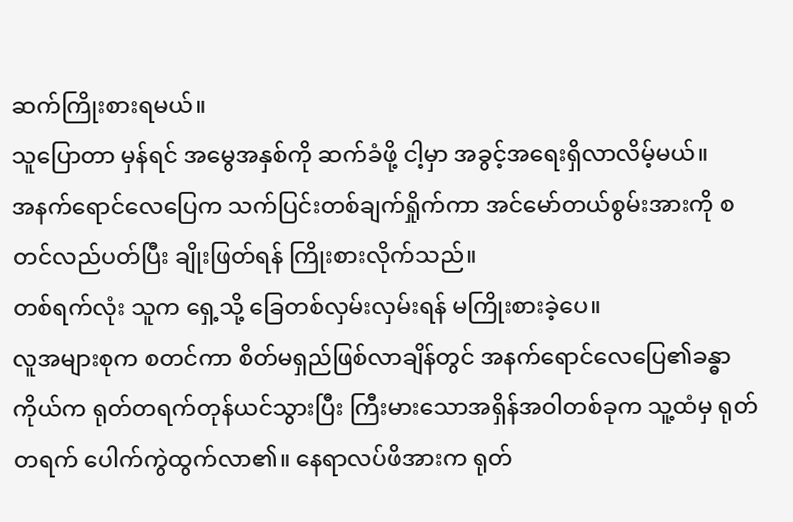ဆက်ကြိုးစားရမယ်။
သူပြောတာ မှန်ရင် အမွေအနှစ်ကို ဆက်ခံဖို့ ငါ့မှာ အခွင့်အရေးရှိလာလိမ့်မယ်။
အနက်ရောင်လေပြေက သက်ပြင်းတစ်ချက်ရှိုက်ကာ အင်မော်တယ်စွမ်းအားကို စတင်လည်ပတ်ပြီး ချိုးဖြတ်ရန် ကြိုးစားလိုက်သည်။
တစ်ရက်လုံး သူက ရှေ့သို့ ခြေတစ်လှမ်းလှမ်းရန် မကြိုးစားခဲ့ပေ။
လူအများစုက စတင်ကာ စိတ်မရှည်ဖြစ်လာချိန်တွင် အနက်ရောင်လေပြေ၏ခန္ဓာကိုယ်က ရုတ်တရက်တုန်ယင်သွားပြီး ကြီးမားသောအရှိန်အဝါတစ်ခုက သူ့ထံမှ ရုတ်တရက် ပေါက်ကွဲထွက်လာ၏။ နေရာလပ်ဖိအားက ရုတ်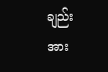ချည်း အား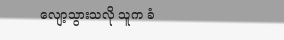လျော့သွားသလို သူက ခံ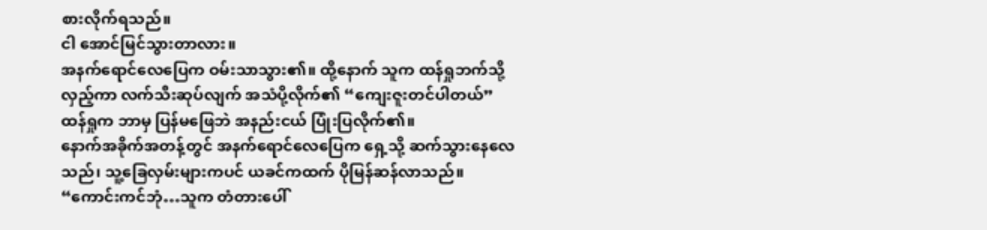စားလိုက်ရသည်။
ငါ အောင်မြင်သွားတာလား။
အနက်ရောင်လေပြေက ဝမ်းသာသွား၏။ ထို့နောက် သူက ထန်ရှုဘက်သို့ လှည့်ကာ လက်သီးဆုပ်လျက် အသံပို့လိုက်၏ “ကျေးဇူးတင်ပါတယ်”
ထန်ရှုက ဘာမှ ပြန်မဖြေဘဲ အနည်းငယ် ပြုံးပြလိုက်၏။
နောက်အခိုက်အတန့်တွင် အနက်ရောင်လေပြေက ရှေ့သို့ ဆက်သွားနေလေသည်၊ သူ့ခြေလှမ်းများကပင် ယခင်ကထက် ပိုမြန်ဆန်လာသည်။
“ကောင်းကင်ဘုံ…သူက တံတားပေါ်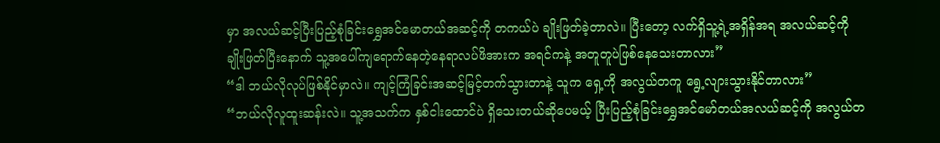မှာ အလယ်ဆင့်ပြီးပြည့်စုံခြင်းရွှေအင်မောတယ်အဆင့်ကို တကယ်ပဲ ချိုးဖြတ်ခဲ့တာလဲ။ ပြီးတော့ လက်ရှိသူ့ရဲ့အရှိန်အရ အလယ်ဆင့်ကို ချိုးဖြတ်ပြီးနောက် သူ့အပေါ်ကျရောက်နေတဲ့နေရာလပ်ဖိအားက အရင်ကနဲ့ အတူတူပဲဖြစ်နေသေးတာလား”
“ဒါ ဘယ်လိုလုပ်ဖြစ်နိုင်မှာလဲ။ ကျင့်ကြံခြင်းအဆင့်မြင့်တက်သွားတာနဲ့ သူက ရှေ့ကို အလွယ်တကူ ရွေ့လျားသွားနိုင်တာလား”
“ဘယ်လိုလူထူးဆန်းလဲ။ သူ့အသက်က နှစ်ငါးထောင်ပဲ ရှိသေးတယ်ဆိုပေမယ့် ပြီးပြည့်စုံခြင်းရွှေအင်မော်တယ်အလယ်ဆင့်ကို အလွယ်တ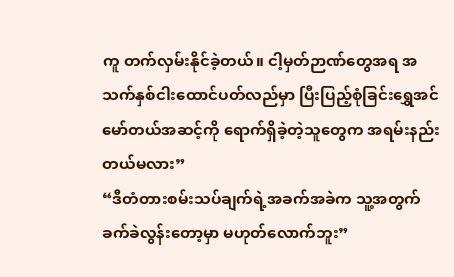ကူ တက်လှမ်းနိုင်ခဲ့တယ်။ ငါ့မှတ်ဉာဏ်တွေအရ အသက်နှစ်ငါးထောင်ပတ်လည်မှာ ပြီးပြည့်စုံခြင်းရွှေအင်မော်တယ်အဆင့်ကို ရောက်ရှိခဲ့တဲ့သူတွေက အရမ်းနည်းတယ်မလား”
“ဒီတံတားစမ်းသပ်ချက်ရဲ့အခက်အခဲက သူ့အတွက် ခက်ခဲလွန်းတော့မှာ မဟုတ်လောက်ဘူး”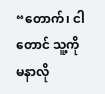“တောက်၊ ငါတောင် သူ့ကို မနာလို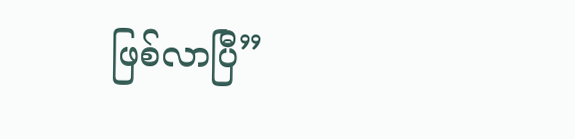ဖြစ်လာပြီ”